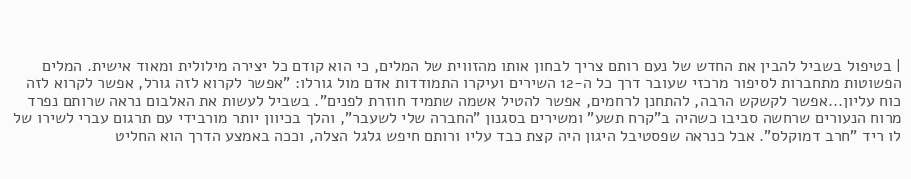| בטיפול בשביל להבין את החדש של נעם רותם צריך לבחון אותו מהזווית של המלים, כי הוא קודם כל יצירה מילולית ומאוד אישית. המלים הפשוטות מתחברות לסיפור מרכזי שעובר דרך כל ה-12 השירים ועיקרו התמודדות אדם מול גורלו: "אפשר לקרוא לזה גורל, אפשר לקרוא לזה כוח עליון...אפשר לקשקש הרבה, להתחנן לרחמים, אפשר להטיל אשמה שתמיד חוזרת לפנים". בשביל לעשות את האלבום נראה שרותם נפרד מרוח הנעורים שרחשה סביבו כשהיה ב"קרח תשע" ומשירים בסגנון "החברה שלי לשעבר", והלך בכיוון יותר מורבידי עם תרגום עברי לשירו של לו ריד "חרב דמוקלס". אבל כנראה שפסטיבל היגון היה קצת כבד עליו ורותם חיפש גלגל הצלה, וככה באמצע הדרך הוא החליט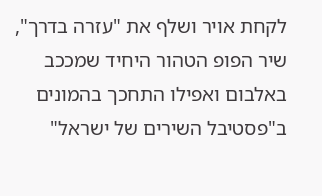לקחת אויר ושלף את "עזרה בדרך", שיר הפופ הטהור היחיד שמככב באלבום ואפילו התחכך בהמונים ב"פסטיבל השירים של ישראל"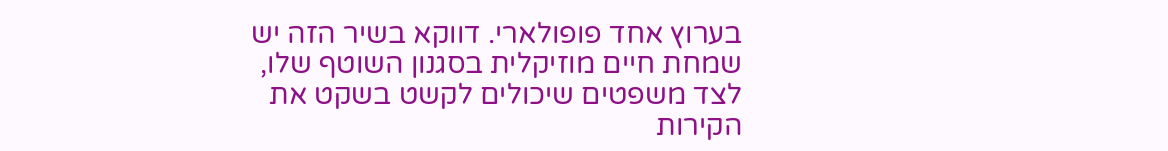בערוץ אחד פופולארי. דווקא בשיר הזה יש שמחת חיים מוזיקלית בסגנון השוטף שלו, לצד משפטים שיכולים לקשט בשקט את הקירות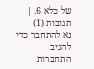של כלא 6. |
תגובות (1)
נא להתחבר כדי להגיב
התחברות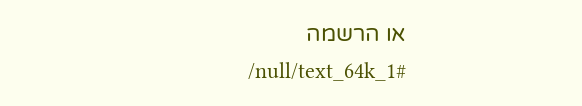או הרשמה
/null/text_64k_1#